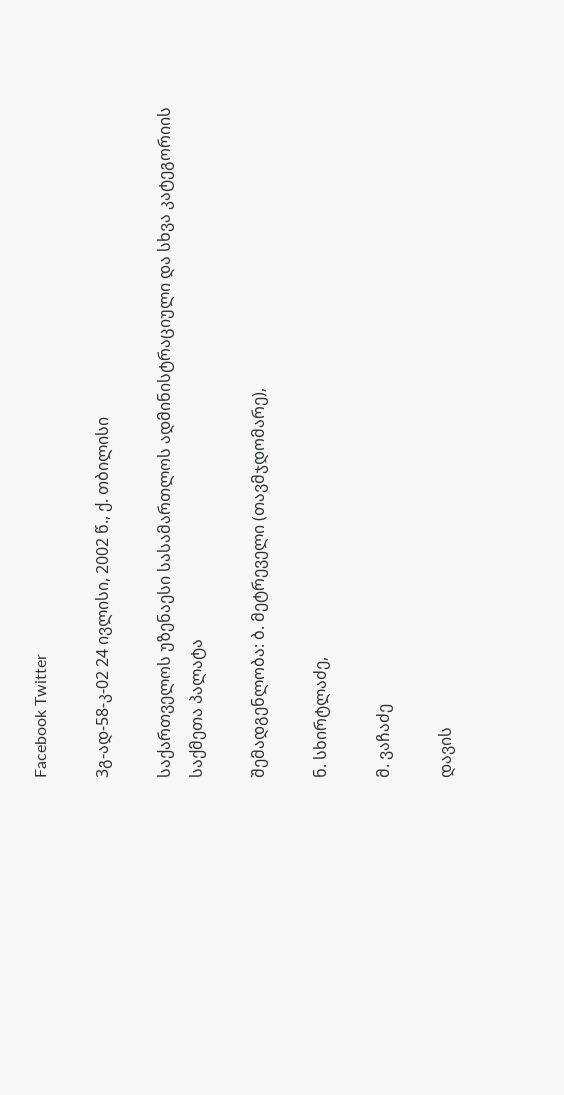Facebook Twitter

3გ-ად-58-კ-02 24 ივლისი, 2002 წ., ქ. თბილისი

საქართველოს უზენაესი სასამართლოს ადმინისტრაციული და სხვა კატეგორიის საქმეთა პალატა

შემადგენლობა: ბ. მეტრეველი (თავმჯდომარე),

ნ. სხირტლაძე,

მ. ვაჩაძე

დავის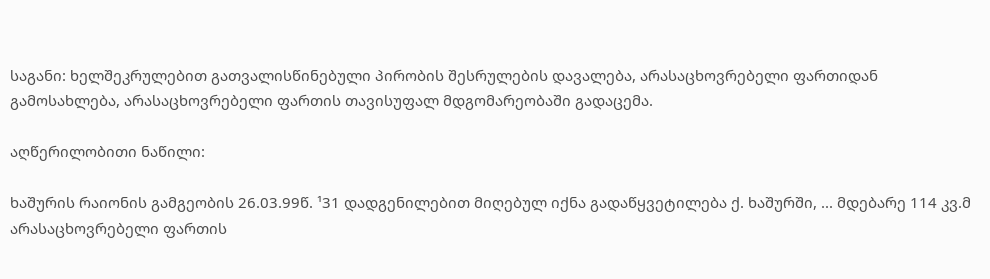საგანი: ხელშეკრულებით გათვალისწინებული პირობის შესრულების დავალება, არასაცხოვრებელი ფართიდან გამოსახლება, არასაცხოვრებელი ფართის თავისუფალ მდგომარეობაში გადაცემა.

აღწერილობითი ნაწილი:

ხაშურის რაიონის გამგეობის 26.03.99წ. ¹31 დადგენილებით მიღებულ იქნა გადაწყვეტილება ქ. ხაშურში, ... მდებარე 114 კვ.მ არასაცხოვრებელი ფართის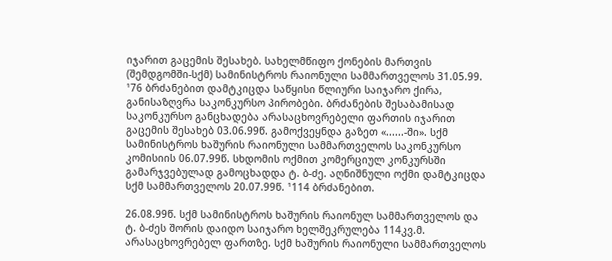იჯარით გაცემის შესახებ. სახელმწიფო ქონების მართვის (შემდგომში-სქმ) სამინისტროს რაიონული სამმართველოს 31.05.99. ¹76 ბრძანებით დამტკიცდა საწყისი წლიური საიჯარო ქირა, განისაზღვრა საკონკურსო პირობები. ბრძანების შესაბამისად საკონკურსო განცხადება არასაცხოვრებელი ფართის იჯარით გაცემის შესახებ 03.06.99წ. გამოქვეყნდა გაზეთ «......-ში». სქმ სამინისტროს ხაშურის რაიონული სამმართველოს საკონკურსო კომისიის 06.07.99წ. სხდომის ოქმით კომერციულ კონკურსში გამარჯვებულად გამოცხადდა ტ. ბ-ძე. აღნიშნული ოქმი დამტკიცდა სქმ სამმართველოს 20.07.99წ. ¹114 ბრძანებით.

26.08.99წ. სქმ სამინისტროს ხაშურის რაიონულ სამმართველოს და ტ. ბ-ძეს შორის დაიდო საიჯარო ხელშეკრულება 114კვ.მ. არასაცხოვრებელ ფართზე. სქმ ხაშურის რაიონული სამმართველოს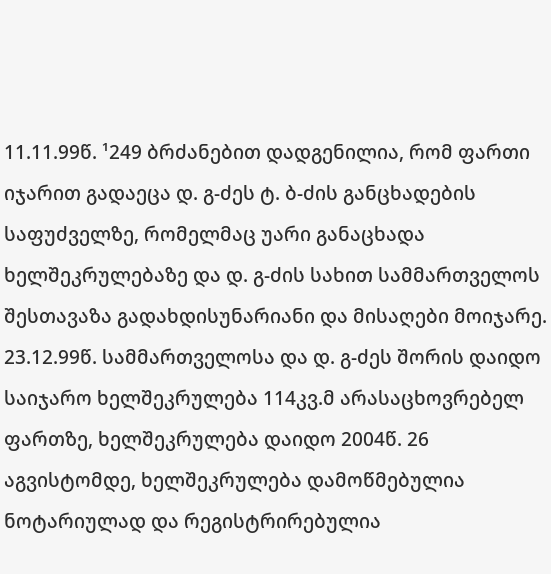11.11.99წ. ¹249 ბრძანებით დადგენილია, რომ ფართი იჯარით გადაეცა დ. გ-ძეს ტ. ბ-ძის განცხადების საფუძველზე, რომელმაც უარი განაცხადა ხელშეკრულებაზე და დ. გ-ძის სახით სამმართველოს შესთავაზა გადახდისუნარიანი და მისაღები მოიჯარე. 23.12.99წ. სამმართველოსა და დ. გ-ძეს შორის დაიდო საიჯარო ხელშეკრულება 114კვ.მ არასაცხოვრებელ ფართზე, ხელშეკრულება დაიდო 2004წ. 26 აგვისტომდე, ხელშეკრულება დამოწმებულია ნოტარიულად და რეგისტრირებულია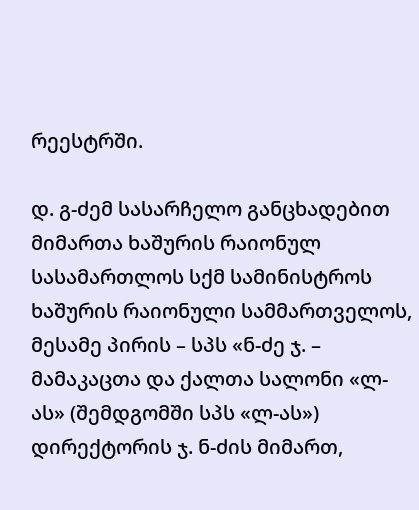რეესტრში.

დ. გ-ძემ სასარჩელო განცხადებით მიმართა ხაშურის რაიონულ სასამართლოს სქმ სამინისტროს ხაშურის რაიონული სამმართველოს, მესამე პირის – სპს «ნ-ძე ჯ. – მამაკაცთა და ქალთა სალონი «ლ-ას» (შემდგომში სპს «ლ-ას») დირექტორის ჯ. ნ-ძის მიმართ,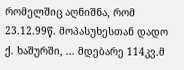რომელშიც აღნიშნა, რომ 23.12.99წ. მოპასუხესთან დადო ქ. ხაშურში, ... მდებარე 114კვ.მ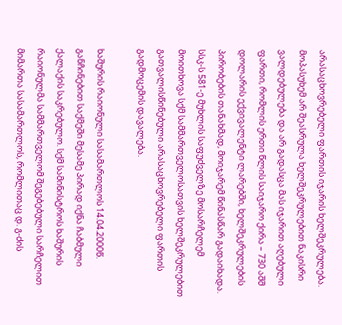არასაცხოვრებელი ფართის იჯარის ხელშეკრულება. მოპასუხემ არ შეასრულა ხელშეკრულებით ნაკისრი ვალდებულება და არ გადასცა მას იჯარით აღებული ფართი, რომლის ერთი წლის საიჯარო ქირა – 730 აშშ დოლარის ექვივალენტი ლარებში, ხელშეკრულების პირობების თანახმად, მოიჯარემ წინასწარ გადაიხადა. სსკ-ს 581-ე მუხლის საფუძველზე მოსარჩელემ მოითხოვა სქმ სამმართველოსათვის ხელშეკრულებით გათვალისწინებული არასაცხოვრებელი ფართის გადმოცემის დავალება.

ხაშურის რაიონული სასამართლოს 14.04.2000წ. განჩინებით საქმეში მესამე პირად იქნა ჩაბმული ქალაქის საკრებულო. სქმ სამინისტროს ხაშურის რაიონულმა სამმართველომ შეგებებული სარჩელით მიმართა სასამართლოს, რომლითაც დ. გ-ძის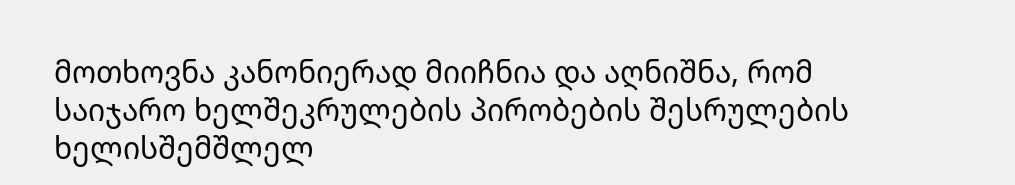მოთხოვნა კანონიერად მიიჩნია და აღნიშნა, რომ საიჯარო ხელშეკრულების პირობების შესრულების ხელისშემშლელ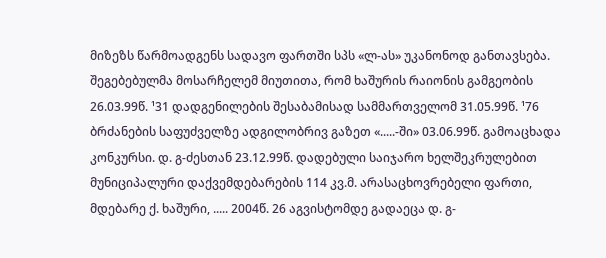მიზეზს წარმოადგენს სადავო ფართში სპს «ლ-ას» უკანონოდ განთავსება. შეგებებულმა მოსარჩელემ მიუთითა, რომ ხაშურის რაიონის გამგეობის 26.03.99წ. ¹31 დადგენილების შესაბამისად სამმართველომ 31.05.99წ. ¹76 ბრძანების საფუძველზე ადგილობრივ გაზეთ «.....-ში» 03.06.99წ. გამოაცხადა კონკურსი. დ. გ-ძესთან 23.12.99წ. დადებული საიჯარო ხელშეკრულებით მუნიციპალური დაქვემდებარების 114 კვ.მ. არასაცხოვრებელი ფართი, მდებარე ქ. ხაშური, ..... 2004წ. 26 აგვისტომდე გადაეცა დ. გ-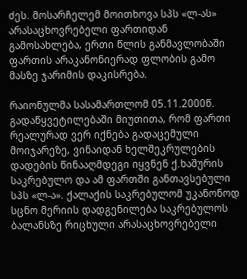ძეს. მოსარჩელემ მოითხოვა სპს «ლ-ას» არასაცხოვრებელი ფართიდან გამოსახლება, ერთი წლის განმავლობაში ფართის არაკანონიერად ფლობის გამო მასზე ჯარიმის დაკისრება.

რაიონულმა სასამართლომ 05.11.2000წ. გადაწყვეტილებაში მიუთითა, რომ ფართი რეალურად ვერ იქნება გადაცემული მოიჯარეზე, ვინაიდან ხელშეკრულების დადების წინააღმდეგი იყვნენ ქ.ხაშურის საკრებულო და ამ ფართში განთავსებული სპს «ლ-ა». ქალაქის საკრებულომ უკანონოდ სცნო მერიის დადგენილება საკრებულოს ბალანსზე რიცხული არასაცხოვრებელი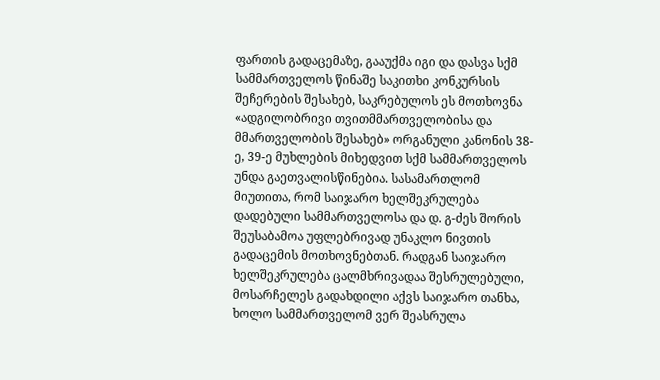ფართის გადაცემაზე, გააუქმა იგი და დასვა სქმ სამმართველოს წინაშე საკითხი კონკურსის შეჩერების შესახებ, საკრებულოს ეს მოთხოვნა «ადგილობრივი თვითმმართველობისა და მმართველობის შესახებ» ორგანული კანონის 38-ე, 39-ე მუხლების მიხედვით სქმ სამმართველოს უნდა გაეთვალისწინებია. სასამართლომ მიუთითა, რომ საიჯარო ხელშეკრულება დადებული სამმართველოსა და დ. გ-ძეს შორის შეუსაბამოა უფლებრივად უნაკლო ნივთის გადაცემის მოთხოვნებთან. რადგან საიჯარო ხელშეკრულება ცალმხრივადაა შესრულებული, მოსარჩელეს გადახდილი აქვს საიჯარო თანხა, ხოლო სამმართველომ ვერ შეასრულა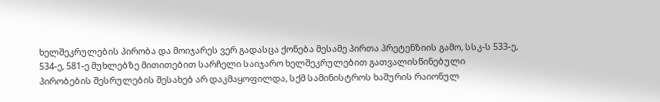ხელშეკრულების პირობა და მოიჯარეს ვერ გადასცა ქონება მესამე პირთა პრეტენზიის გამო, სსკ-ს 533-ე, 534-ე, 581-ე მუხლებზე მითითებით სარჩელი საიჯარო ხელშეკრულებით გათვალისწინებული პირობების შესრულების შესახებ არ დაკმაყოფილდა, სქმ სამინისტროს ხაშურის რაიონულ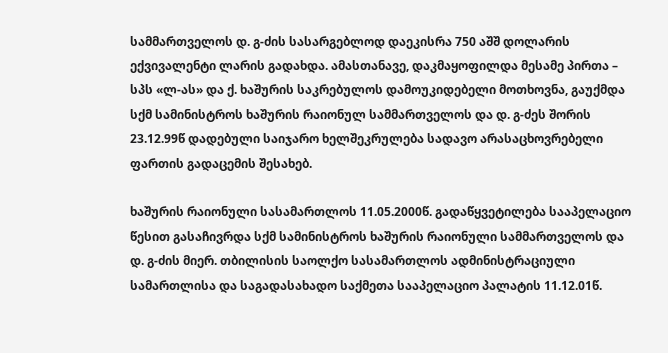სამმართველოს დ. გ-ძის სასარგებლოდ დაეკისრა 750 აშშ დოლარის ექვივალენტი ლარის გადახდა. ამასთანავე, დაკმაყოფილდა მესამე პირთა – სპს «ლ-ას» და ქ. ხაშურის საკრებულოს დამოუკიდებელი მოთხოვნა, გაუქმდა სქმ სამინისტროს ხაშურის რაიონულ სამმართველოს და დ. გ-ძეს შორის 23.12.99წ დადებული საიჯარო ხელშეკრულება სადავო არასაცხოვრებელი ფართის გადაცემის შესახებ.

ხაშურის რაიონული სასამართლოს 11.05.2000წ. გადაწყვეტილება სააპელაციო წესით გასაჩივრდა სქმ სამინისტროს ხაშურის რაიონული სამმართველოს და დ. გ-ძის მიერ. თბილისის საოლქო სასამართლოს ადმინისტრაციული სამართლისა და საგადასახადო საქმეთა სააპელაციო პალატის 11.12.01წ.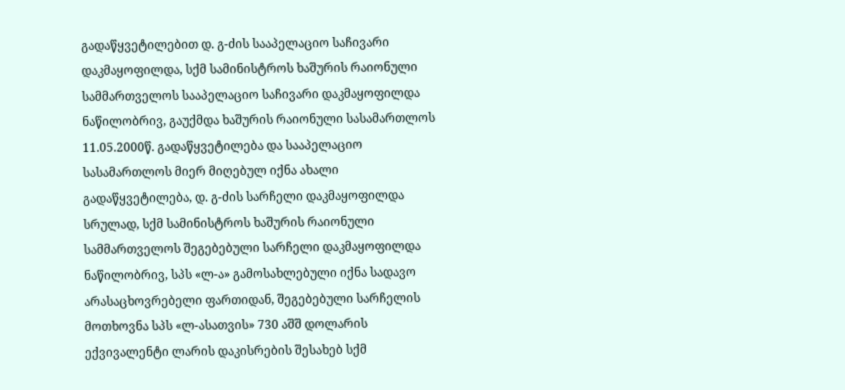გადაწყვეტილებით დ. გ-ძის სააპელაციო საჩივარი დაკმაყოფილდა, სქმ სამინისტროს ხაშურის რაიონული სამმართველოს სააპელაციო საჩივარი დაკმაყოფილდა ნაწილობრივ, გაუქმდა ხაშურის რაიონული სასამართლოს 11.05.2000წ. გადაწყვეტილება და სააპელაციო სასამართლოს მიერ მიღებულ იქნა ახალი გადაწყვეტილება, დ. გ-ძის სარჩელი დაკმაყოფილდა სრულად, სქმ სამინისტროს ხაშურის რაიონული სამმართველოს შეგებებული სარჩელი დაკმაყოფილდა ნაწილობრივ, სპს «ლ-ა» გამოსახლებული იქნა სადავო არასაცხოვრებელი ფართიდან, შეგებებული სარჩელის მოთხოვნა სპს «ლ-ასათვის» 730 აშშ დოლარის ექვივალენტი ლარის დაკისრების შესახებ სქმ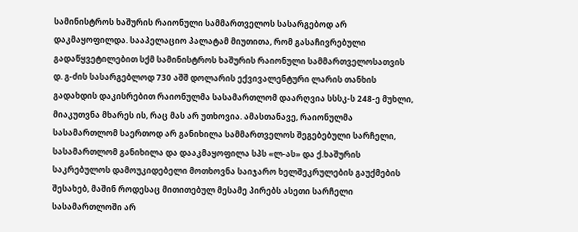სამინისტროს ხაშურის რაიონული სამმართველოს სასარგებოდ არ დაკმაყოფილდა. სააპელაციო პალატამ მიუთითა, რომ გასაჩივრებული გადაწყვეტილებით სქმ სამინისტროს ხაშურის რაიონული სამმართველოსათვის დ. გ-ძის სასარგებლოდ 730 აშშ დოლარის ექვივალენტური ლარის თანხის გადახდის დაკისრებით რაიონულმა სასამართლომ დაარღვია სსსკ-ს 248-ე მუხლი, მიაკუთვნა მხარეს ის, რაც მას არ უთხოვია. ამასთანავე, რაიონულმა სასამართლომ საერთოდ არ განიხილა სამმართველოს შეგებებული სარჩელი, სასამართლომ განიხილა და დააკმაყოფილა სპს «ლ-ას» და ქ.ხაშურის საკრებულოს დამოუკიდებელი მოთხოვნა საიჯარო ხელშეკრულების გაუქმების შესახებ, მაშინ როდესაც მითითებულ მესამე პირებს ასეთი სარჩელი სასამართლოში არ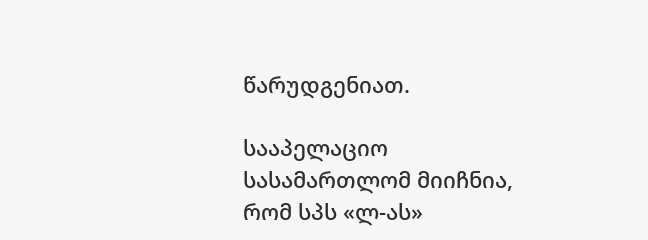წარუდგენიათ.

სააპელაციო სასამართლომ მიიჩნია, რომ სპს «ლ-ას»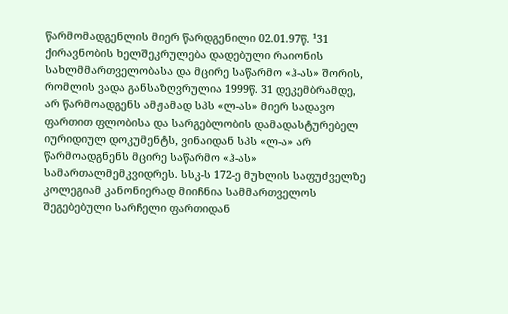წარმომადგენლის მიერ წარდგენილი 02.01.97წ. ¹31 ქირავნობის ხელშეკრულება დადებული რაიონის სახლმმართველობასა და მცირე საწარმო «ჰ-ას» შორის, რომლის ვადა განსაზღვრულია 1999წ. 31 დეკემბრამდე, არ წარმოადგენს ამჟამად სპს «ლ-ას» მიერ სადავო ფართით ფლობისა და სარგებლობის დამადასტურებელ იურიდიულ დოკუმენტს, ვინაიდან სპს «ლ-ა» არ წარმოადგნენს მცირე საწარმო «ჰ-ას» სამართალმემკვიდრეს. სსკ-ს 172-ე მუხლის საფუძველზე კოლეგიამ კანონიერად მიიჩნია სამმართველოს შეგებებული სარჩელი ფართიდან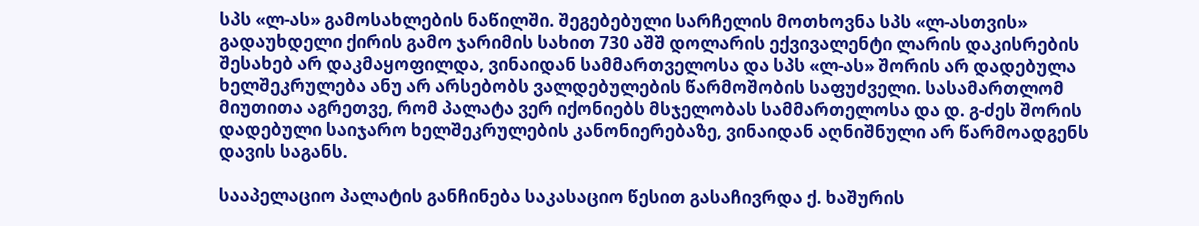სპს «ლ-ას» გამოსახლების ნაწილში. შეგებებული სარჩელის მოთხოვნა სპს «ლ-ასთვის» გადაუხდელი ქირის გამო ჯარიმის სახით 730 აშშ დოლარის ექვივალენტი ლარის დაკისრების შესახებ არ დაკმაყოფილდა, ვინაიდან სამმართველოსა და სპს «ლ-ას» შორის არ დადებულა ხელშეკრულება ანუ არ არსებობს ვალდებულების წარმოშობის საფუძველი. სასამართლომ მიუთითა აგრეთვე, რომ პალატა ვერ იქონიებს მსჯელობას სამმართელოსა და დ. გ-ძეს შორის დადებული საიჯარო ხელშეკრულების კანონიერებაზე, ვინაიდან აღნიშნული არ წარმოადგენს დავის საგანს.

სააპელაციო პალატის განჩინება საკასაციო წესით გასაჩივრდა ქ. ხაშურის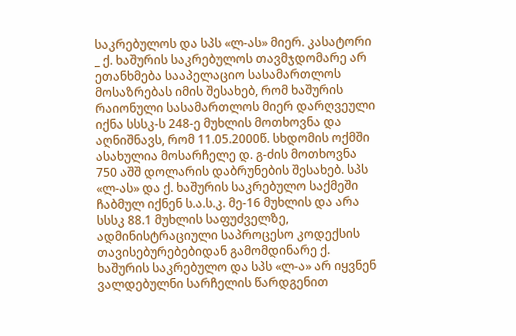საკრებულოს და სპს «ლ-ას» მიერ. კასატორი _ ქ. ხაშურის საკრებულოს თავმჯდომარე არ ეთანხმება სააპელაციო სასამართლოს მოსაზრებას იმის შესახებ, რომ ხაშურის რაიონული სასამართლოს მიერ დარღვეული იქნა სსსკ-ს 248-ე მუხლის მოთხოვნა და აღნიშნავს, რომ 11.05.2000წ. სხდომის ოქმში ასახულია მოსარჩელე დ. გ-ძის მოთხოვნა 750 აშშ დოლარის დაბრუნების შესახებ. სპს «ლ-ას» და ქ. ხაშურის საკრებულო საქმეში ჩაბმულ იქნენ ს.ა.ს.კ. მე-16 მუხლის და არა სსსკ 88.1 მუხლის საფუძველზე, ადმინისტრაციული საპროცესო კოდექსის თავისებურებებიდან გამომდინარე ქ. ხაშურის საკრებულო და სპს «ლ-ა» არ იყვნენ ვალდებულნი სარჩელის წარდგენით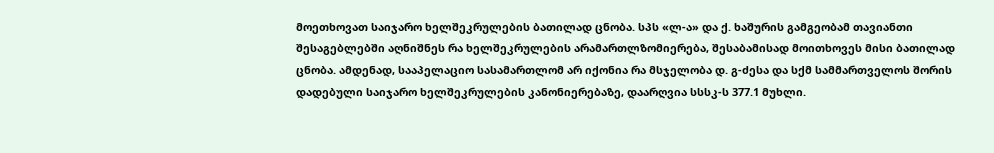მოეთხოვათ საიჯარო ხელშეკრულების ბათილად ცნობა. სპს «ლ-ა» და ქ. ხაშურის გამგეობამ თავიანთი შესაგებლებში აღნიშნეს რა ხელშეკრულების არამართლზომიერება, შესაბამისად მოითხოვეს მისი ბათილად ცნობა. ამდენად, სააპელაციო სასამართლომ არ იქონია რა მსჯელობა დ. გ-ძესა და სქმ სამმართველოს შორის დადებული საიჯარო ხელშეკრულების კანონიერებაზე, დაარღვია სსსკ-ს 377.1 მუხლი.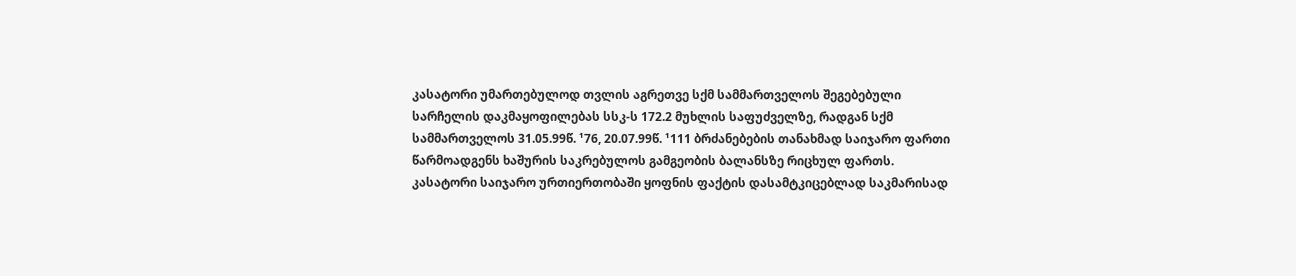კასატორი უმართებულოდ თვლის აგრეთვე სქმ სამმართველოს შეგებებული სარჩელის დაკმაყოფილებას სსკ-ს 172.2 მუხლის საფუძველზე, რადგან სქმ სამმართველოს 31.05.99წ. ¹76, 20.07.99წ. ¹111 ბრძანებების თანახმად საიჯარო ფართი წარმოადგენს ხაშურის საკრებულოს გამგეობის ბალანსზე რიცხულ ფართს. კასატორი საიჯარო ურთიერთობაში ყოფნის ფაქტის დასამტკიცებლად საკმარისად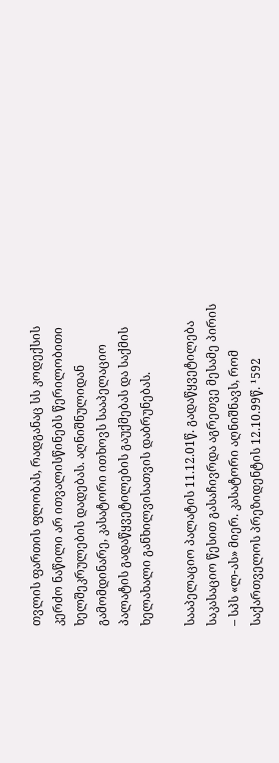თვლის ფართის ფლობას, რადგანაც სს კოდექსის კერძო ნაწილი არ ითვალისწინებს წერილობითი ხელშეკრულების დადებას. აღნიშნულიდან გამომდინარე, კასატორი ითხოვს სააპელაციო პალატის გადაწყვეტილების გაუქმებას და საქმის ხელახალი განხილვისათვის დაბრუნებას.

სააპელაციო პალატის 11.12.01წ. გადაწყვეტილება საკასაციო წესით გასაჩივრდა აგრეთვე მესამე პირის – სპს «ლ-ას» მიერ. კასატორი აღნიშნავს, რომ საქართველოს პრეზიდენტის 12.10.99წ. ¹592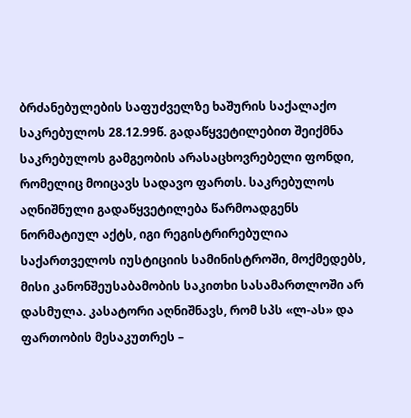ბრძანებულების საფუძველზე ხაშურის საქალაქო საკრებულოს 28.12.99წ. გადაწყვეტილებით შეიქმნა საკრებულოს გამგეობის არასაცხოვრებელი ფონდი, რომელიც მოიცავს სადავო ფართს. საკრებულოს აღნიშნული გადაწყვეტილება წარმოადგენს ნორმატიულ აქტს, იგი რეგისტრირებულია საქართველოს იუსტიციის სამინისტროში, მოქმედებს, მისი კანონშეუსაბამობის საკითხი სასამართლოში არ დასმულა. კასატორი აღნიშნავს, რომ სპს «ლ-ას» და ფართობის მესაკუთრეს –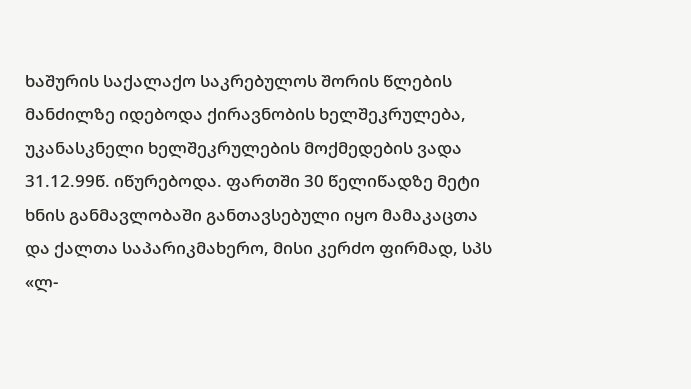ხაშურის საქალაქო საკრებულოს შორის წლების მანძილზე იდებოდა ქირავნობის ხელშეკრულება, უკანასკნელი ხელშეკრულების მოქმედების ვადა 31.12.99წ. იწურებოდა. ფართში 30 წელიწადზე მეტი ხნის განმავლობაში განთავსებული იყო მამაკაცთა და ქალთა საპარიკმახერო, მისი კერძო ფირმად, სპს «ლ-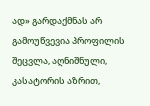ად» გარდაქმნას არ გამოუწვევია პროფილის შეცვლა, აღნიშნული, კასატორის აზრით,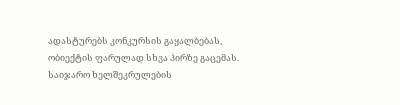ადასტურებს კონკურსის გაყალბებას, ობიექტის ფარულად სხვა პირზე გაცემას. საიჯარო ხელშეკრულების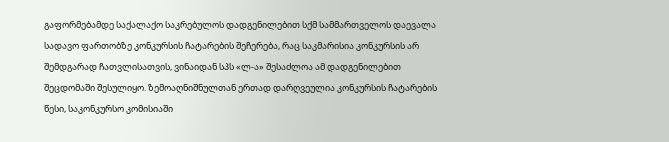გაფორმებამდე საქალაქო საკრებულოს დადგენილებით სქმ სამმართველოს დაევალა სადავო ფართობზე კონკურსის ჩატარების შეჩერება, რაც საკმარისია კონკურსის არ შემდგარად ჩათვლისათვის, ვინაიდან სპს «ლ-ა» შესაძლოა ამ დადგენილებით შეცდომაში შესულიყო. ზემოაღნიშნულთან ერთად დარღვეულია კონკურსის ჩატარების წესი, საკონკურსო კომისიაში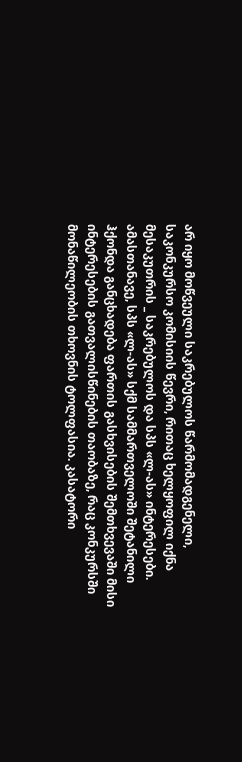არ იყო მოწვეული საკრებულოს წარმომადგენელი, საკონკურსო კომისიის წევრი, რითაც ხელყოფილ იქნა მესაკუთრის _ საკრებულოს და სპს «ლ-ას» ინტერესები. ამასთანავე, სპს «ლ-ას» სქმ სამმართველოში შეტანილი ჰქონდა განცხადება ფართის გასხვისების შემთხვევაში მისი ინტერესების გათვალისწინების თაობაზე, რაც კონკურსში მონაწილეობის თხოვნის ტოლფასია. კასატორი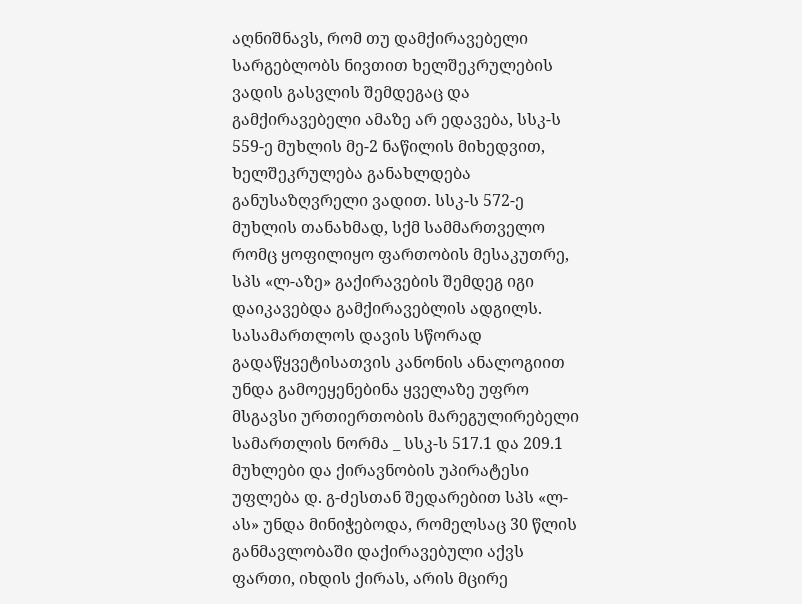აღნიშნავს, რომ თუ დამქირავებელი სარგებლობს ნივთით ხელშეკრულების ვადის გასვლის შემდეგაც და გამქირავებელი ამაზე არ ედავება, სსკ-ს 559-ე მუხლის მე-2 ნაწილის მიხედვით, ხელშეკრულება განახლდება განუსაზღვრელი ვადით. სსკ-ს 572-ე მუხლის თანახმად, სქმ სამმართველო რომც ყოფილიყო ფართობის მესაკუთრე, სპს «ლ-აზე» გაქირავების შემდეგ იგი დაიკავებდა გამქირავებლის ადგილს. სასამართლოს დავის სწორად გადაწყვეტისათვის კანონის ანალოგიით უნდა გამოეყენებინა ყველაზე უფრო მსგავსი ურთიერთობის მარეგულირებელი სამართლის ნორმა _ სსკ-ს 517.1 და 209.1 მუხლები და ქირავნობის უპირატესი უფლება დ. გ-ძესთან შედარებით სპს «ლ-ას» უნდა მინიჭებოდა, რომელსაც 30 წლის განმავლობაში დაქირავებული აქვს ფართი, იხდის ქირას, არის მცირე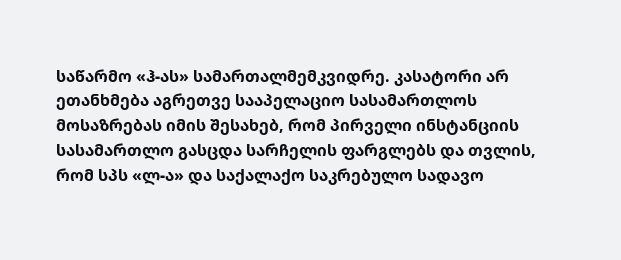საწარმო «ჰ-ას» სამართალმემკვიდრე. კასატორი არ ეთანხმება აგრეთვე სააპელაციო სასამართლოს მოსაზრებას იმის შესახებ, რომ პირველი ინსტანციის სასამართლო გასცდა სარჩელის ფარგლებს და თვლის, რომ სპს «ლ-ა» და საქალაქო საკრებულო სადავო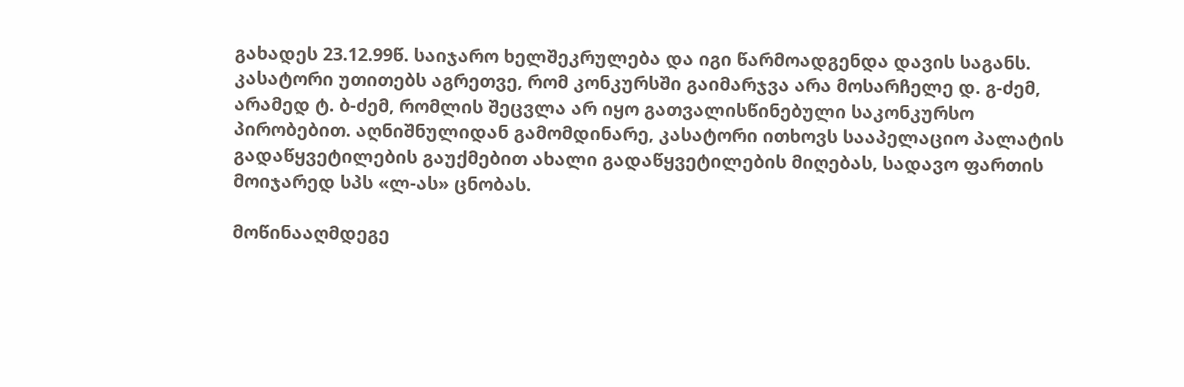გახადეს 23.12.99წ. საიჯარო ხელშეკრულება და იგი წარმოადგენდა დავის საგანს. კასატორი უთითებს აგრეთვე, რომ კონკურსში გაიმარჯვა არა მოსარჩელე დ. გ-ძემ, არამედ ტ. ბ-ძემ, რომლის შეცვლა არ იყო გათვალისწინებული საკონკურსო პირობებით. აღნიშნულიდან გამომდინარე, კასატორი ითხოვს სააპელაციო პალატის გადაწყვეტილების გაუქმებით ახალი გადაწყვეტილების მიღებას, სადავო ფართის მოიჯარედ სპს «ლ-ას» ცნობას.

მოწინააღმდეგე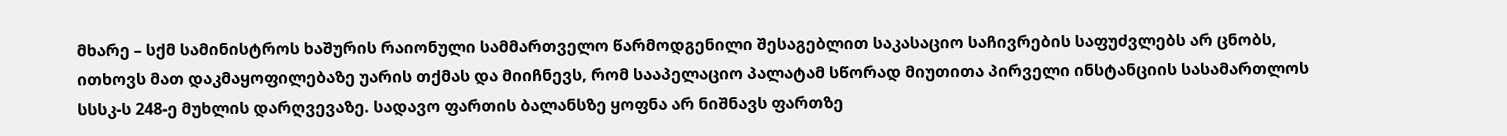მხარე – სქმ სამინისტროს ხაშურის რაიონული სამმართველო წარმოდგენილი შესაგებლით საკასაციო საჩივრების საფუძვლებს არ ცნობს, ითხოვს მათ დაკმაყოფილებაზე უარის თქმას და მიიჩნევს, რომ სააპელაციო პალატამ სწორად მიუთითა პირველი ინსტანციის სასამართლოს სსსკ-ს 248-ე მუხლის დარღვევაზე. სადავო ფართის ბალანსზე ყოფნა არ ნიშნავს ფართზე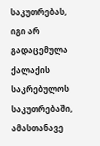საკუთრებას, იგი არ გადაცემულა ქალაქის საკრებულოს საკუთრებაში, ამასთანავე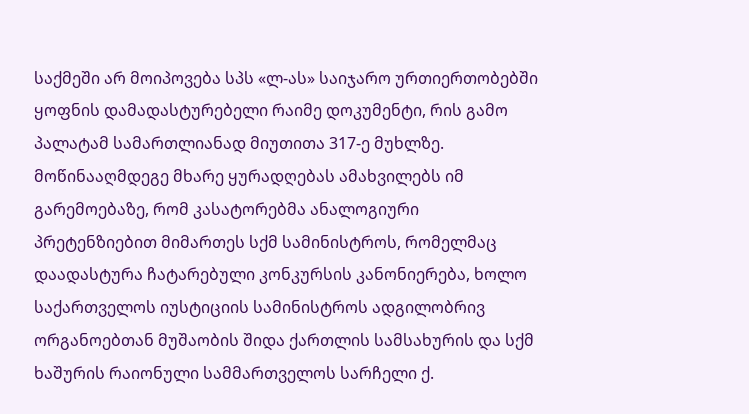საქმეში არ მოიპოვება სპს «ლ-ას» საიჯარო ურთიერთობებში ყოფნის დამადასტურებელი რაიმე დოკუმენტი, რის გამო პალატამ სამართლიანად მიუთითა 317-ე მუხლზე. მოწინააღმდეგე მხარე ყურადღებას ამახვილებს იმ გარემოებაზე, რომ კასატორებმა ანალოგიური პრეტენზიებით მიმართეს სქმ სამინისტროს, რომელმაც დაადასტურა ჩატარებული კონკურსის კანონიერება, ხოლო საქართველოს იუსტიციის სამინისტროს ადგილობრივ ორგანოებთან მუშაობის შიდა ქართლის სამსახურის და სქმ ხაშურის რაიონული სამმართველოს სარჩელი ქ.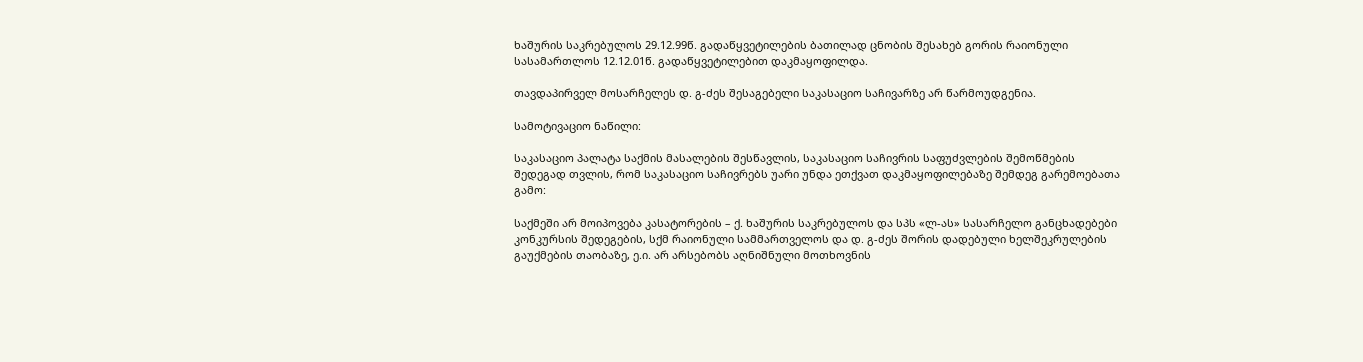ხაშურის საკრებულოს 29.12.99წ. გადაწყვეტილების ბათილად ცნობის შესახებ გორის რაიონული სასამართლოს 12.12.01წ. გადაწყვეტილებით დაკმაყოფილდა.

თავდაპირველ მოსარჩელეს დ. გ-ძეს შესაგებელი საკასაციო საჩივარზე არ წარმოუდგენია.

სამოტივაციო ნაწილი:

საკასაციო პალატა საქმის მასალების შესწავლის, საკასაციო საჩივრის საფუძვლების შემოწმების შედეგად თვლის, რომ საკასაციო საჩივრებს უარი უნდა ეთქვათ დაკმაყოფილებაზე შემდეგ გარემოებათა გამო:

საქმეში არ მოიპოვება კასატორების – ქ. ხაშურის საკრებულოს და სპს «ლ-ას» სასარჩელო განცხადებები კონკურსის შედეგების, სქმ რაიონული სამმართველოს და დ. გ-ძეს შორის დადებული ხელშეკრულების გაუქმების თაობაზე, ე.ი. არ არსებობს აღნიშნული მოთხოვნის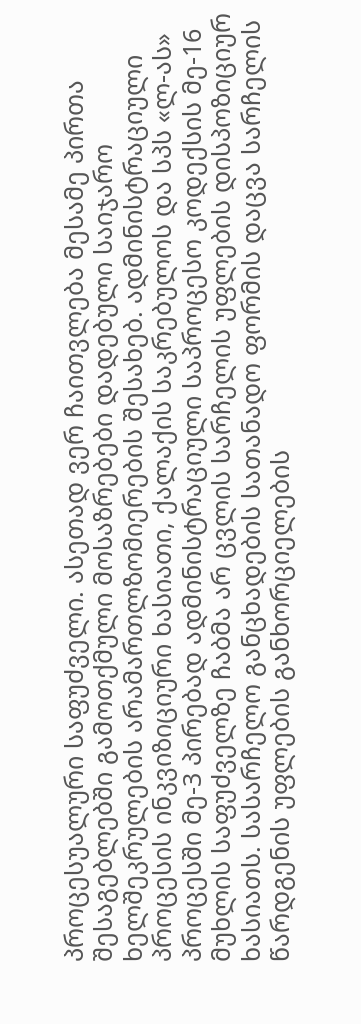პროცესუალური საფუძველი. ასეთად ვერ ჩაითვლება მესამე პირთა შესაგებლებში გამოთქმული მოსაზრებები დადებული საიჯარო ხელშეკრულების არამართლზომიერების შესახებ. ადმინისტრაციული პროცესის ინკვიზიციური ხასიათი, ქალაქის საკრებულოს და სპს «ლ-ას» პროცესში მე-3 პირებად ადმინისტრაციული საპროცესო კოდექსის მე-16 მუხლის საფუძველზე ჩაბმა არ ცვლის სარჩელის უფლების დისპოზიციურ ხასიათს. სასარჩელო განცხადების სათანადო ფორმის დაცვა სარჩელის წარდგენის უფლების განხორციელების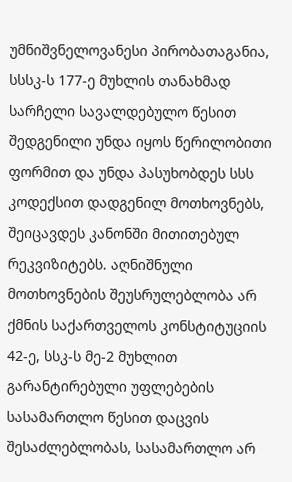უმნიშვნელოვანესი პირობათაგანია, სსსკ-ს 177-ე მუხლის თანახმად სარჩელი სავალდებულო წესით შედგენილი უნდა იყოს წერილობითი ფორმით და უნდა პასუხობდეს სსს კოდექსით დადგენილ მოთხოვნებს, შეიცავდეს კანონში მითითებულ რეკვიზიტებს. აღნიშნული მოთხოვნების შეუსრულებლობა არ ქმნის საქართველოს კონსტიტუციის 42-ე, სსკ-ს მე-2 მუხლით გარანტირებული უფლებების სასამართლო წესით დაცვის შესაძლებლობას, სასამართლო არ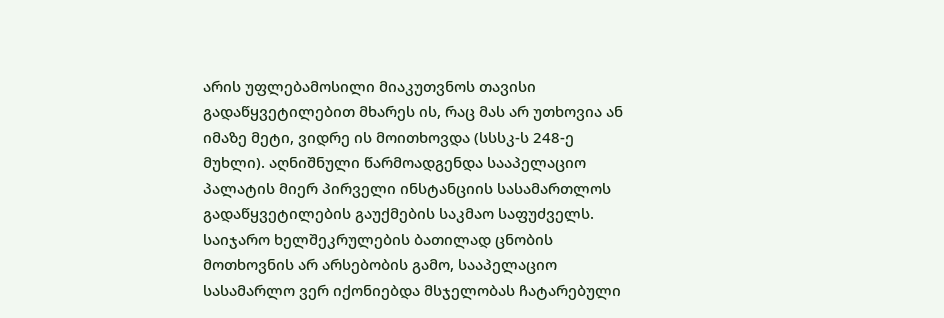არის უფლებამოსილი მიაკუთვნოს თავისი გადაწყვეტილებით მხარეს ის, რაც მას არ უთხოვია ან იმაზე მეტი, ვიდრე ის მოითხოვდა (სსსკ-ს 248-ე მუხლი). აღნიშნული წარმოადგენდა სააპელაციო პალატის მიერ პირველი ინსტანციის სასამართლოს გადაწყვეტილების გაუქმების საკმაო საფუძველს. საიჯარო ხელშეკრულების ბათილად ცნობის მოთხოვნის არ არსებობის გამო, სააპელაციო სასამარლო ვერ იქონიებდა მსჯელობას ჩატარებული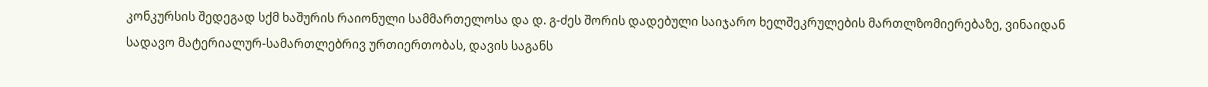კონკურსის შედეგად სქმ ხაშურის რაიონული სამმართელოსა და დ. გ-ძეს შორის დადებული საიჯარო ხელშეკრულების მართლზომიერებაზე, ვინაიდან სადავო მატერიალურ-სამართლებრივ ურთიერთობას, დავის საგანს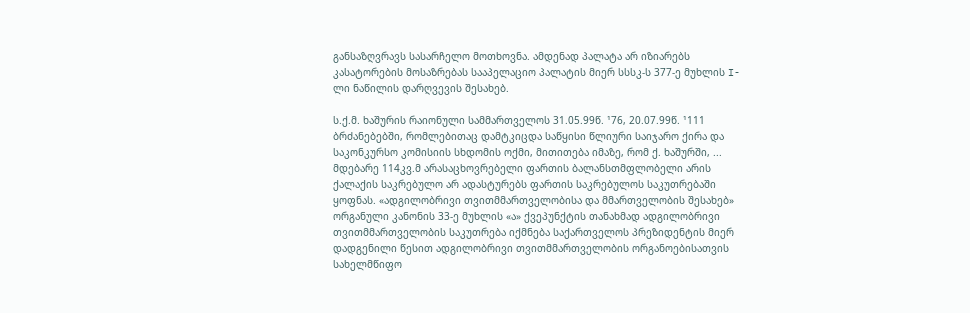განსაზღვრავს სასარჩელო მოთხოვნა. ამდენად პალატა არ იზიარებს კასატორების მოსაზრებას სააპელაციო პალატის მიერ სსსკ-ს 377-ე მუხლის I-ლი ნაწილის დარღვევის შესახებ.

ს.ქ.მ. ხაშურის რაიონული სამმართველოს 31.05.99წ. ¹76, 20.07.99წ. ¹111 ბრძანებებში, რომლებითაც დამტკიცდა საწყისი წლიური საიჯარო ქირა და საკონკურსო კომისიის სხდომის ოქმი, მითითება იმაზე, რომ ქ. ხაშურში, ... მდებარე 114კვ.მ არასაცხოვრებელი ფართის ბალანსთმფლობელი არის ქალაქის საკრებულო არ ადასტურებს ფართის საკრებულოს საკუთრებაში ყოფნას. «ადგილობრივი თვითმმართველობისა და მმართველობის შესახებ» ორგანული კანონის 33-ე მუხლის «ა» ქვეპუნქტის თანახმად ადგილობრივი თვითმმართველობის საკუთრება იქმნება საქართველოს პრეზიდენტის მიერ დადგენილი წესით ადგილობრივი თვითმმართველობის ორგანოებისათვის სახელმწიფო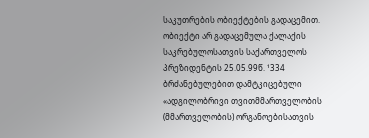საკუთრების ობიექტების გადაცემით. ობიექტი არ გადაცემულა ქალაქის საკრებულოსათვის საქართველოს პრეზიდენტის 25.05.99წ. ¹334 ბრძანებულებით დამტკიცებული «ადგილობრივი თვითმმართველობის (მმართველობის) ორგანოებისათვის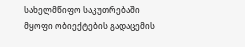სახელმწიფო საკუთრებაში მყოფი ობიექტების გადაცემის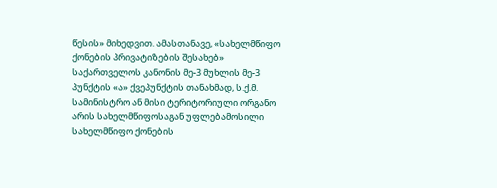წესის» მიხედვით. ამასთანავე, «სახელმწიფო ქონების პრივატიზების შესახებ» საქართველოს კანონის მე-3 მუხლის მე-3 პუნქტის «ა» ქვეპუნქტის თანახმად, ს.ქ.მ. სამინისტრო ან მისი ტერიტორიული ორგანო არის სახელმწიფოსაგან უფლებამოსილი სახელმწიფო ქონების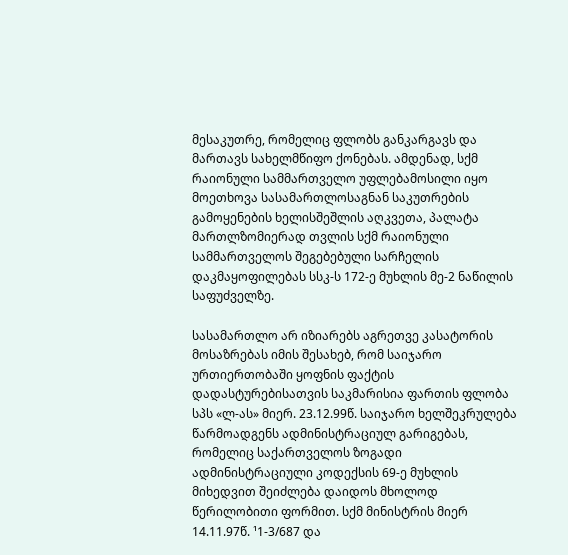მესაკუთრე, რომელიც ფლობს განკარგავს და მართავს სახელმწიფო ქონებას. ამდენად, სქმ რაიონული სამმართველო უფლებამოსილი იყო მოეთხოვა სასამართლოსაგნან საკუთრების გამოყენების ხელისშეშლის აღკვეთა, პალატა მართლზომიერად თვლის სქმ რაიონული სამმართველოს შეგებებული სარჩელის დაკმაყოფილებას სსკ-ს 172-ე მუხლის მე-2 ნაწილის საფუძველზე.

სასამართლო არ იზიარებს აგრეთვე კასატორის მოსაზრებას იმის შესახებ, რომ საიჯარო ურთიერთობაში ყოფნის ფაქტის დადასტურებისათვის საკმარისია ფართის ფლობა სპს «ლ-ას» მიერ. 23.12.99წ. საიჯარო ხელშეკრულება წარმოადგენს ადმინისტრაციულ გარიგებას, რომელიც საქართველოს ზოგადი ადმინისტრაციული კოდექსის 69-ე მუხლის მიხედვით შეიძლება დაიდოს მხოლოდ წერილობითი ფორმით. სქმ მინისტრის მიერ 14.11.97წ. ¹1-3/687 და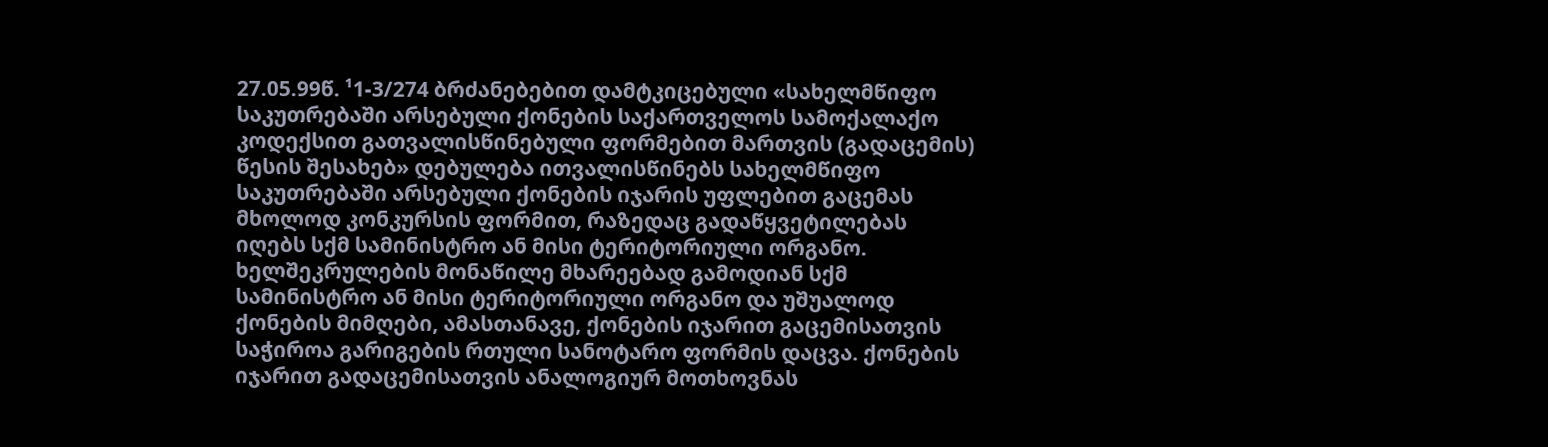27.05.99წ. ¹1-3/274 ბრძანებებით დამტკიცებული «სახელმწიფო საკუთრებაში არსებული ქონების საქართველოს სამოქალაქო კოდექსით გათვალისწინებული ფორმებით მართვის (გადაცემის) წესის შესახებ» დებულება ითვალისწინებს სახელმწიფო საკუთრებაში არსებული ქონების იჯარის უფლებით გაცემას მხოლოდ კონკურსის ფორმით, რაზედაც გადაწყვეტილებას იღებს სქმ სამინისტრო ან მისი ტერიტორიული ორგანო. ხელშეკრულების მონაწილე მხარეებად გამოდიან სქმ სამინისტრო ან მისი ტერიტორიული ორგანო და უშუალოდ ქონების მიმღები, ამასთანავე, ქონების იჯარით გაცემისათვის საჭიროა გარიგების რთული სანოტარო ფორმის დაცვა. ქონების იჯარით გადაცემისათვის ანალოგიურ მოთხოვნას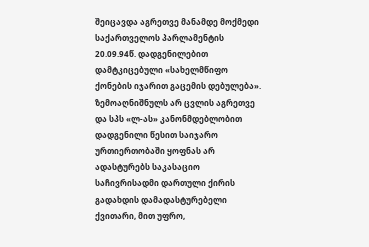შეიცავდა აგრეთვე მანამდე მოქმედი საქართველოს პარლამენტის 20.09.94წ. დადგენილებით დამტკიცებული «სახელმწიფო ქონების იჯარით გაცემის დებულება». ზემოაღნიშნულს არ ცვლის აგრეთვე და სპს «ლ-ას» კანონმდებლობით დადგენილი წესით საიჯარო ურთიერთობაში ყოფნას არ ადასტურებს საკასაციო საჩივრისადმი დართული ქირის გადახდის დამადასტურებელი ქვითარი, მით უფრო,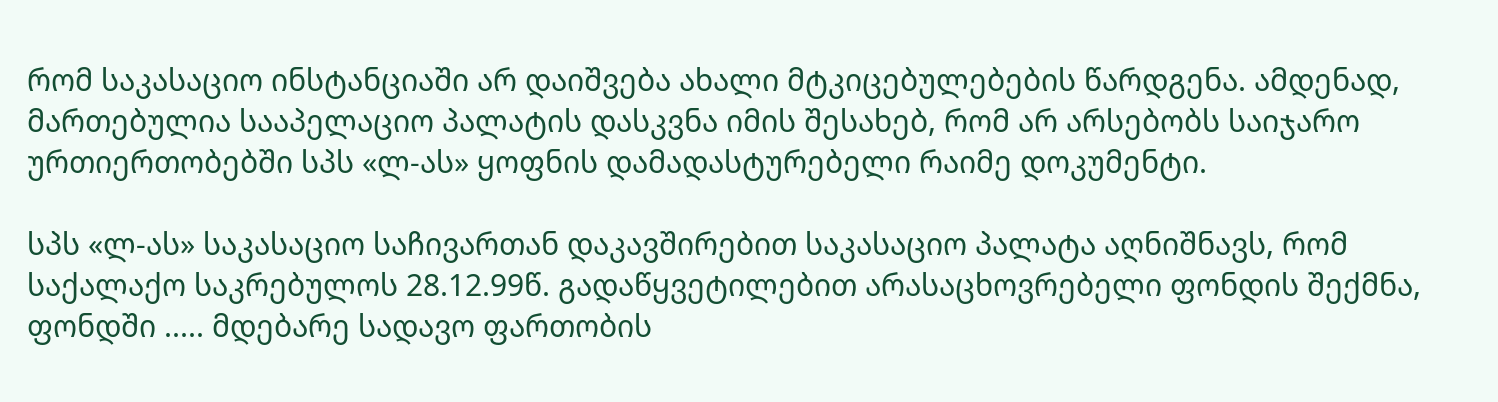რომ საკასაციო ინსტანციაში არ დაიშვება ახალი მტკიცებულებების წარდგენა. ამდენად, მართებულია სააპელაციო პალატის დასკვნა იმის შესახებ, რომ არ არსებობს საიჯარო ურთიერთობებში სპს «ლ-ას» ყოფნის დამადასტურებელი რაიმე დოკუმენტი.

სპს «ლ-ას» საკასაციო საჩივართან დაკავშირებით საკასაციო პალატა აღნიშნავს, რომ საქალაქო საკრებულოს 28.12.99წ. გადაწყვეტილებით არასაცხოვრებელი ფონდის შექმნა, ფონდში ..... მდებარე სადავო ფართობის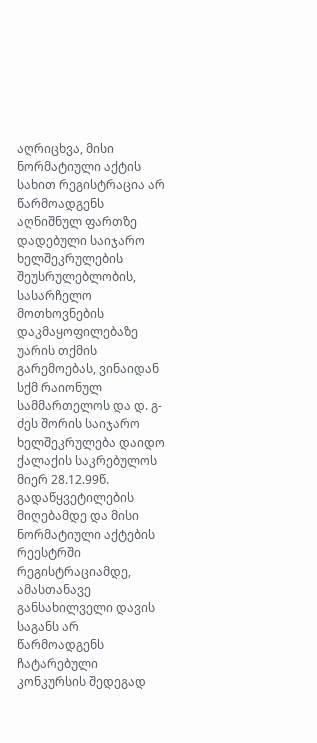აღრიცხვა, მისი ნორმატიული აქტის სახით რეგისტრაცია არ წარმოადგენს აღნიშნულ ფართზე დადებული საიჯარო ხელშეკრულების შეუსრულებლობის, სასარჩელო მოთხოვნების დაკმაყოფილებაზე უარის თქმის გარემოებას, ვინაიდან სქმ რაიონულ სამმართელოს და დ. გ-ძეს შორის საიჯარო ხელშეკრულება დაიდო ქალაქის საკრებულოს მიერ 28.12.99წ. გადაწყვეტილების მიღებამდე და მისი ნორმატიული აქტების რეესტრში რეგისტრაციამდე, ამასთანავე განსახილველი დავის საგანს არ წარმოადგენს ჩატარებული კონკურსის შედეგად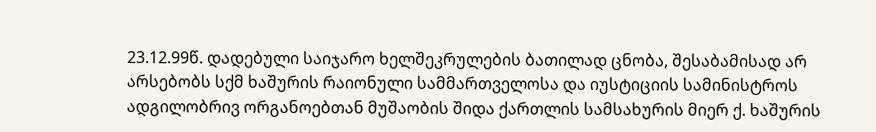23.12.99წ. დადებული საიჯარო ხელშეკრულების ბათილად ცნობა, შესაბამისად არ არსებობს სქმ ხაშურის რაიონული სამმართველოსა და იუსტიციის სამინისტროს ადგილობრივ ორგანოებთან მუშაობის შიდა ქართლის სამსახურის მიერ ქ. ხაშურის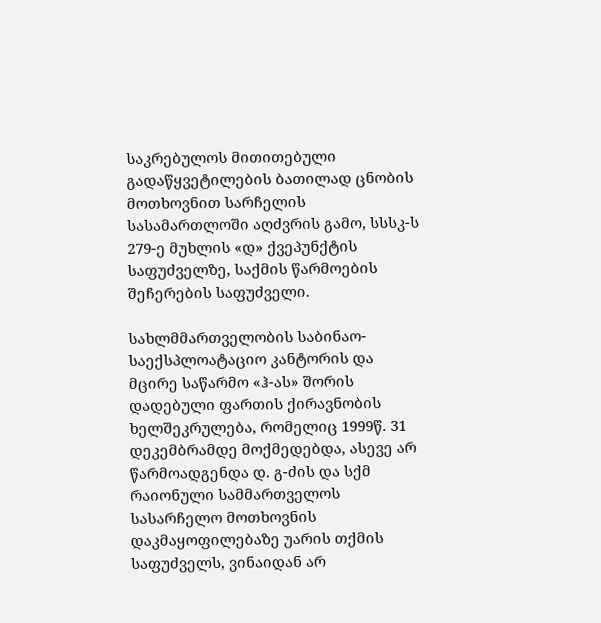საკრებულოს მითითებული გადაწყვეტილების ბათილად ცნობის მოთხოვნით სარჩელის სასამართლოში აღძვრის გამო, სსსკ-ს 279-ე მუხლის «დ» ქვეპუნქტის საფუძველზე, საქმის წარმოების შეჩერების საფუძველი.

სახლმმართველობის საბინაო-საექსპლოატაციო კანტორის და მცირე საწარმო «ჰ-ას» შორის დადებული ფართის ქირავნობის ხელშეკრულება, რომელიც 1999წ. 31 დეკემბრამდე მოქმედებდა, ასევე არ წარმოადგენდა დ. გ-ძის და სქმ რაიონული სამმართველოს სასარჩელო მოთხოვნის დაკმაყოფილებაზე უარის თქმის საფუძველს, ვინაიდან არ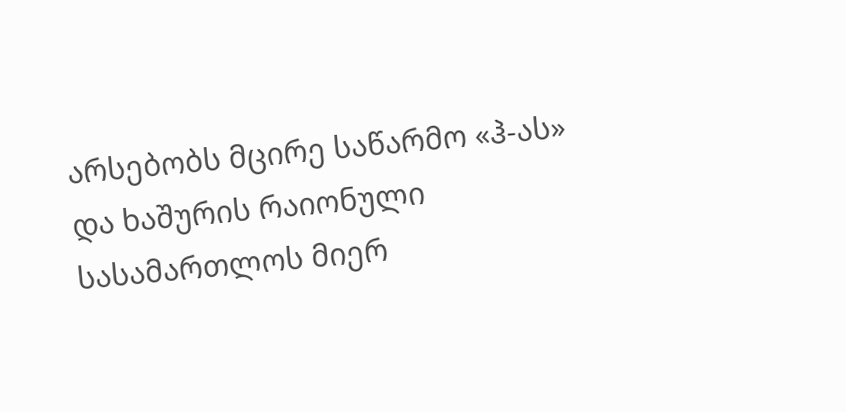არსებობს მცირე საწარმო «ჰ-ას» და ხაშურის რაიონული სასამართლოს მიერ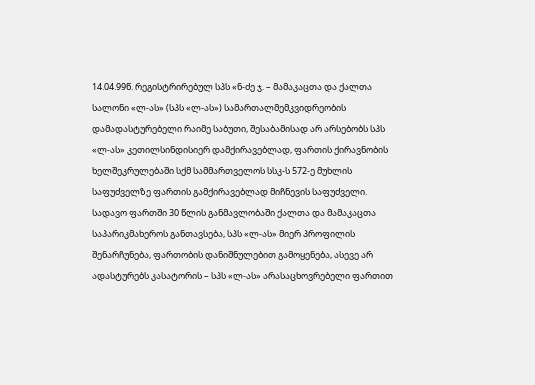14.04.99წ. რეგისტრირებულ სპს «ნ-ძე ჯ. – მამაკაცთა და ქალთა სალონი «ლ-ას» (სპს «ლ-ას») სამართალმემკვიდრეობის დამადასტურებელი რაიმე საბუთი, შესაბამისად არ არსებობს სპს «ლ-ას» კეთილსინდისიერ დამქირავებლად, ფართის ქირავნობის ხელშეკრულებაში სქმ სამმართველოს სსკ-ს 572-ე მუხლის საფუძველზე ფართის გამქირავებლად მიჩნევის საფუძველი. სადავო ფართში 30 წლის განმავლობაში ქალთა და მამაკაცთა საპარიკმახეროს განთავსება, სპს «ლ-ას» მიერ პროფილის შენარჩუნება, ფართობის დანიშნულებით გამოყენება, ასევე არ ადასტურებს კასატორის – სპს «ლ-ას» არასაცხოვრებელი ფართით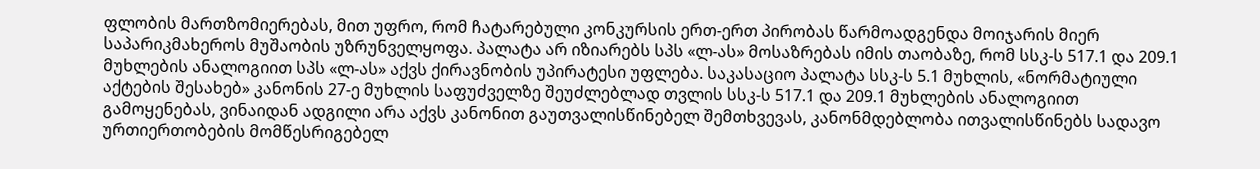ფლობის მართზომიერებას, მით უფრო, რომ ჩატარებული კონკურსის ერთ-ერთ პირობას წარმოადგენდა მოიჯარის მიერ საპარიკმახეროს მუშაობის უზრუნველყოფა. პალატა არ იზიარებს სპს «ლ-ას» მოსაზრებას იმის თაობაზე, რომ სსკ-ს 517.1 და 209.1 მუხლების ანალოგიით სპს «ლ-ას» აქვს ქირავნობის უპირატესი უფლება. საკასაციო პალატა სსკ-ს 5.1 მუხლის, «ნორმატიული აქტების შესახებ» კანონის 27-ე მუხლის საფუძველზე შეუძლებლად თვლის სსკ-ს 517.1 და 209.1 მუხლების ანალოგიით გამოყენებას, ვინაიდან ადგილი არა აქვს კანონით გაუთვალისწინებელ შემთხვევას, კანონმდებლობა ითვალისწინებს სადავო ურთიერთობების მომწესრიგებელ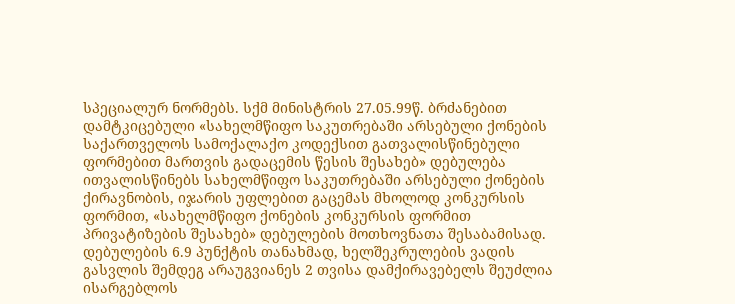სპეციალურ ნორმებს. სქმ მინისტრის 27.05.99წ. ბრძანებით დამტკიცებული «სახელმწიფო საკუთრებაში არსებული ქონების საქართველოს სამოქალაქო კოდექსით გათვალისწინებული ფორმებით მართვის გადაცემის წესის შესახებ» დებულება ითვალისწინებს სახელმწიფო საკუთრებაში არსებული ქონების ქირავნობის, იჯარის უფლებით გაცემას მხოლოდ კონკურსის ფორმით, «სახელმწიფო ქონების კონკურსის ფორმით პრივატიზების შესახებ» დებულების მოთხოვნათა შესაბამისად. დებულების 6.9 პუნქტის თანახმად, ხელშეკრულების ვადის გასვლის შემდეგ არაუგვიანეს 2 თვისა დამქირავებელს შეუძლია ისარგებლოს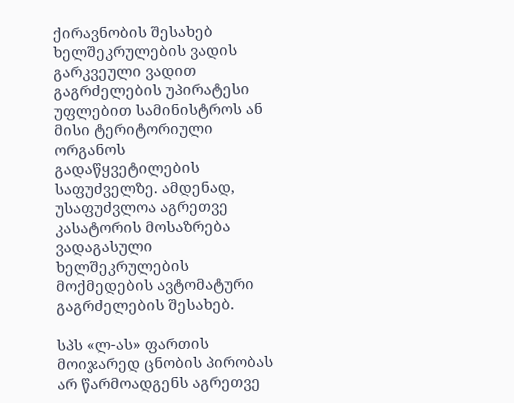ქირავნობის შესახებ ხელშეკრულების ვადის გარკვეული ვადით გაგრძელების უპირატესი უფლებით სამინისტროს ან მისი ტერიტორიული ორგანოს გადაწყვეტილების საფუძველზე. ამდენად, უსაფუძვლოა აგრეთვე კასატორის მოსაზრება ვადაგასული ხელშეკრულების მოქმედების ავტომატური გაგრძელების შესახებ.

სპს «ლ-ას» ფართის მოიჯარედ ცნობის პირობას არ წარმოადგენს აგრეთვე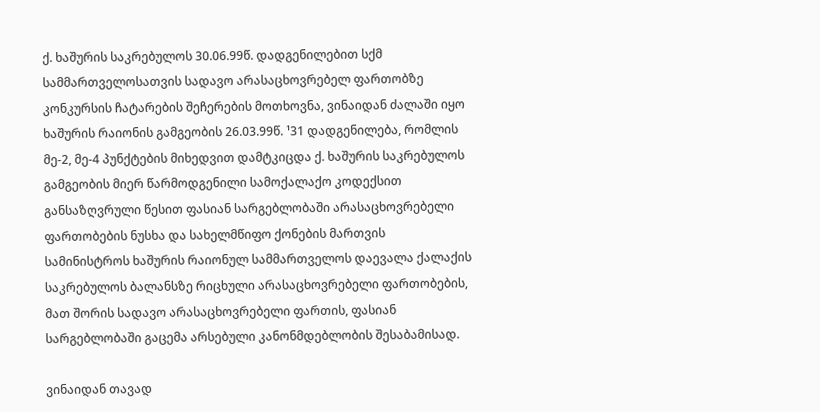ქ. ხაშურის საკრებულოს 30.06.99წ. დადგენილებით სქმ სამმართველოსათვის სადავო არასაცხოვრებელ ფართობზე კონკურსის ჩატარების შეჩერების მოთხოვნა, ვინაიდან ძალაში იყო ხაშურის რაიონის გამგეობის 26.03.99წ. ¹31 დადგენილება, რომლის მე-2, მე-4 პუნქტების მიხედვით დამტკიცდა ქ. ხაშურის საკრებულოს გამგეობის მიერ წარმოდგენილი სამოქალაქო კოდექსით განსაზღვრული წესით ფასიან სარგებლობაში არასაცხოვრებელი ფართობების ნუსხა და სახელმწიფო ქონების მართვის სამინისტროს ხაშურის რაიონულ სამმართველოს დაევალა ქალაქის საკრებულოს ბალანსზე რიცხული არასაცხოვრებელი ფართობების, მათ შორის სადავო არასაცხოვრებელი ფართის, ფასიან სარგებლობაში გაცემა არსებული კანონმდებლობის შესაბამისად.

ვინაიდან თავად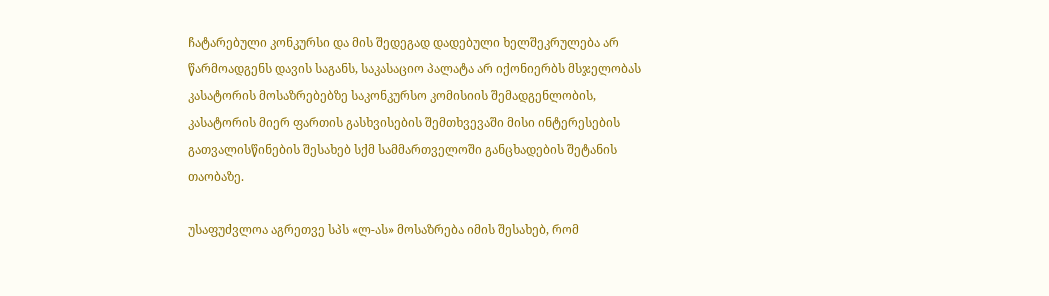ჩატარებული კონკურსი და მის შედეგად დადებული ხელშეკრულება არ წარმოადგენს დავის საგანს, საკასაციო პალატა არ იქონიერბს მსჯელობას კასატორის მოსაზრებებზე საკონკურსო კომისიის შემადგენლობის, კასატორის მიერ ფართის გასხვისების შემთხვევაში მისი ინტერესების გათვალისწინების შესახებ სქმ სამმართველოში განცხადების შეტანის თაობაზე.

უსაფუძვლოა აგრეთვე სპს «ლ-ას» მოსაზრება იმის შესახებ, რომ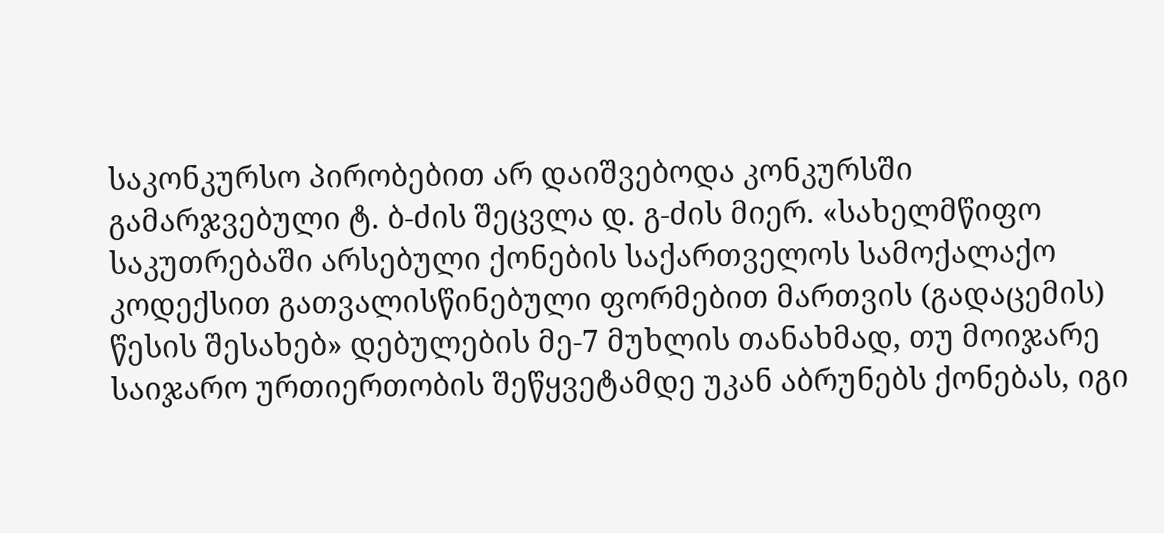საკონკურსო პირობებით არ დაიშვებოდა კონკურსში გამარჯვებული ტ. ბ-ძის შეცვლა დ. გ-ძის მიერ. «სახელმწიფო საკუთრებაში არსებული ქონების საქართველოს სამოქალაქო კოდექსით გათვალისწინებული ფორმებით მართვის (გადაცემის) წესის შესახებ» დებულების მე-7 მუხლის თანახმად, თუ მოიჯარე საიჯარო ურთიერთობის შეწყვეტამდე უკან აბრუნებს ქონებას, იგი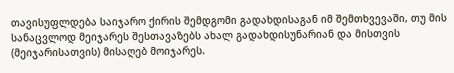თავისუფლდება საიჯარო ქირის შემდგომი გადახდისაგან იმ შემთხვევაში, თუ მის სანაცვლოდ მეიჯარეს შესთავაზებს ახალ გადახდისუნარიან და მისთვის (მეიჯარისათვის) მისაღებ მოიჯარეს.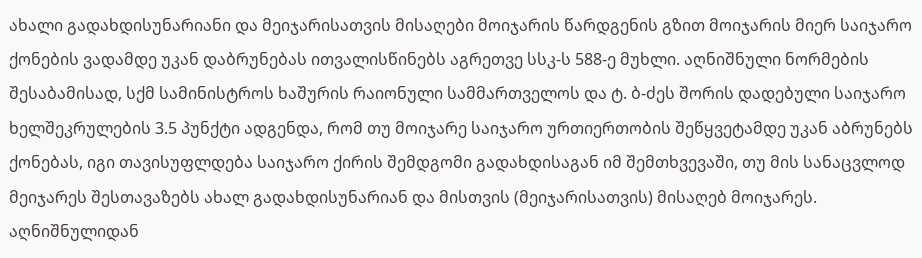ახალი გადახდისუნარიანი და მეიჯარისათვის მისაღები მოიჯარის წარდგენის გზით მოიჯარის მიერ საიჯარო ქონების ვადამდე უკან დაბრუნებას ითვალისწინებს აგრეთვე სსკ-ს 588-ე მუხლი. აღნიშნული ნორმების შესაბამისად, სქმ სამინისტროს ხაშურის რაიონული სამმართველოს და ტ. ბ-ძეს შორის დადებული საიჯარო ხელშეკრულების 3.5 პუნქტი ადგენდა, რომ თუ მოიჯარე საიჯარო ურთიერთობის შეწყვეტამდე უკან აბრუნებს ქონებას, იგი თავისუფლდება საიჯარო ქირის შემდგომი გადახდისაგან იმ შემთხვევაში, თუ მის სანაცვლოდ მეიჯარეს შესთავაზებს ახალ გადახდისუნარიან და მისთვის (მეიჯარისათვის) მისაღებ მოიჯარეს. აღნიშნულიდან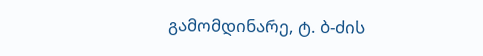გამომდინარე, ტ. ბ-ძის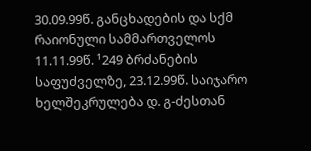30.09.99წ. განცხადების და სქმ რაიონული სამმართველოს 11.11.99წ. ¹249 ბრძანების საფუძველზე, 23.12.99წ. საიჯარო ხელშეკრულება დ. გ-ძესთან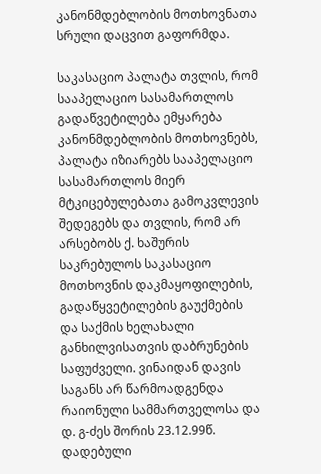კანონმდებლობის მოთხოვნათა სრული დაცვით გაფორმდა.

საკასაციო პალატა თვლის, რომ სააპელაციო სასამართლოს გადაწვეტილება ემყარება კანონმდებლობის მოთხოვნებს, პალატა იზიარებს სააპელაციო სასამართლოს მიერ მტკიცებულებათა გამოკვლევის შედეგებს და თვლის, რომ არ არსებობს ქ. ხაშურის საკრებულოს საკასაციო მოთხოვნის დაკმაყოფილების, გადაწყვეტილების გაუქმების და საქმის ხელახალი განხილვისათვის დაბრუნების საფუძველი. ვინაიდან დავის საგანს არ წარმოადგენდა რაიონული სამმართველოსა და დ. გ-ძეს შორის 23.12.99წ. დადებული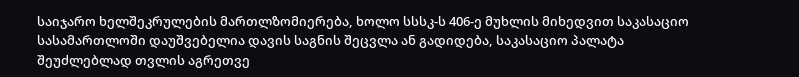საიჯარო ხელშეკრულების მართლზომიერება, ხოლო სსსკ-ს 406-ე მუხლის მიხედვით საკასაციო სასამართლოში დაუშვებელია დავის საგნის შეცვლა ან გადიდება, საკასაციო პალატა შეუძლებლად თვლის აგრეთვე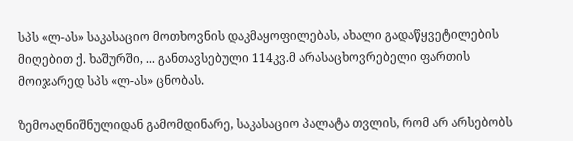სპს «ლ-ას» საკასაციო მოთხოვნის დაკმაყოფილებას, ახალი გადაწყვეტილების მიღებით ქ. ხაშურში, ... განთავსებული 114კვ.მ არასაცხოვრებელი ფართის მოიჯარედ სპს «ლ-ას» ცნობას.

ზემოაღნიშნულიდან გამომდინარე, საკასაციო პალატა თვლის, რომ არ არსებობს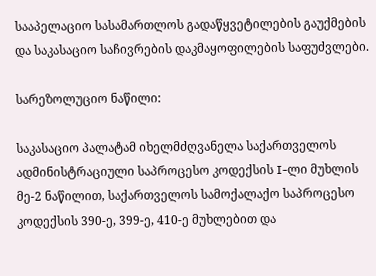სააპელაციო სასამართლოს გადაწყვეტილების გაუქმების და საკასაციო საჩივრების დაკმაყოფილების საფუძვლები.

სარეზოლუციო ნაწილი:

საკასაციო პალატამ იხელმძღვანელა საქართველოს ადმინისტრაციული საპროცესო კოდექსის I-ლი მუხლის მე-2 ნაწილით, საქართველოს სამოქალაქო საპროცესო კოდექსის 390-ე, 399-ე, 410-ე მუხლებით და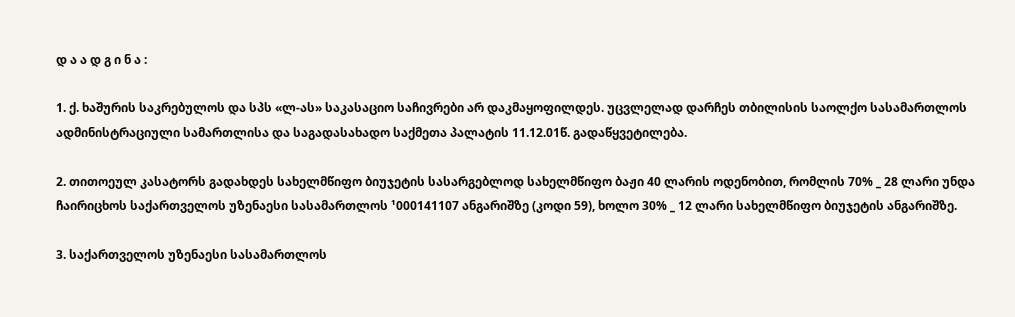დ ა ა დ გ ი ნ ა :

1. ქ. ხაშურის საკრებულოს და სპს «ლ-ას» საკასაციო საჩივრები არ დაკმაყოფილდეს. უცვლელად დარჩეს თბილისის საოლქო სასამართლოს ადმინისტრაციული სამართლისა და საგადასახადო საქმეთა პალატის 11.12.01წ. გადაწყვეტილება.

2. თითოეულ კასატორს გადახდეს სახელმწიფო ბიუჯეტის სასარგებლოდ სახელმწიფო ბაჟი 40 ლარის ოდენობით, რომლის 70% _ 28 ლარი უნდა ჩაირიცხოს საქართველოს უზენაესი სასამართლოს ¹000141107 ანგარიშზე (კოდი 59), ხოლო 30% _ 12 ლარი სახელმწიფო ბიუჯეტის ანგარიშზე.

3. საქართველოს უზენაესი სასამართლოს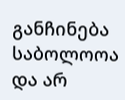განჩინება საბოლოოა და არ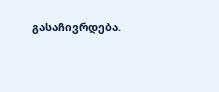გასაჩივრდება.